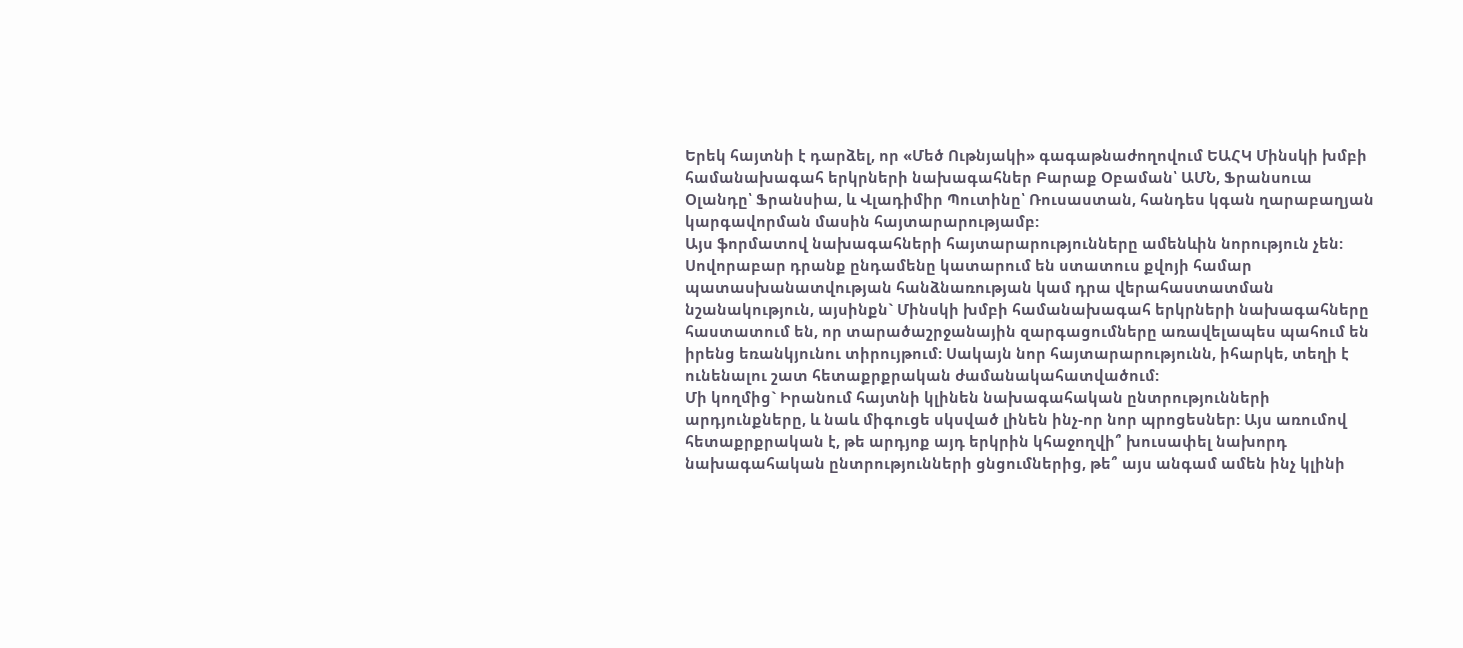Երեկ հայտնի է դարձել, որ «Մեծ Ութնյակի» գագաթնաժողովում ԵԱՀԿ Մինսկի խմբի համանախագահ երկրների նախագահներ Բարաք Օբաման՝ ԱՄՆ, Ֆրանսուա Օլանդը՝ Ֆրանսիա, և Վլադիմիր Պուտինը՝ Ռուսաստան, հանդես կգան ղարաբաղյան կարգավորման մասին հայտարարությամբ:
Այս ֆորմատով նախագահների հայտարարությունները ամենևին նորություն չեն: Սովորաբար դրանք ընդամենը կատարում են ստատուս քվոյի համար պատասխանատվության հանձնառության կամ դրա վերահաստատման նշանակություն, այսինքն` Մինսկի խմբի համանախագահ երկրների նախագահները հաստատում են, որ տարածաշրջանային զարգացումները առավելապես պահում են իրենց եռանկյունու տիրույթում: Սակայն նոր հայտարարությունն, իհարկե, տեղի է ունենալու շատ հետաքրքրական ժամանակահատվածում:
Մի կողմից` Իրանում հայտնի կլինեն նախագահական ընտրությունների արդյունքները, և նաև միգուցե սկսված լինեն ինչ-որ նոր պրոցեսներ: Այս առումով հետաքրքրական է, թե արդյոք այդ երկրին կհաջողվի՞ խուսափել նախորդ նախագահական ընտրությունների ցնցումներից, թե՞ այս անգամ ամեն ինչ կլինի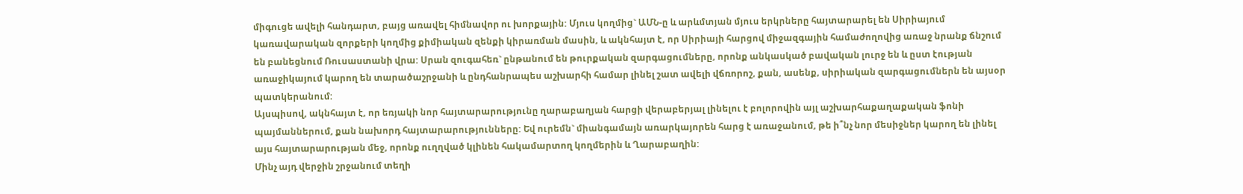միգուցե ավելի հանդարտ, բայց առավել հիմնավոր ու խորքային: Մյուս կողմից` ԱՄՆ-ը և արևմտյան մյուս երկրները հայտարարել են Սիրիայում կառավարական զորքերի կողմից քիմիական զենքի կիրառման մասին, և ակնհայտ է, որ Սիրիայի հարցով միջազգային համաժողովից առաջ նրանք ճնշում են բանեցնում Ռուսաստանի վրա: Սրան զուգահեռ` ընթանում են թուրքական զարգացումները, որոնք անկասկած բավական լուրջ են և ըստ էության առաջիկայում կարող են տարածաշրջանի և ընդհանրապես աշխարհի համար լինել շատ ավելի վճռորոշ, քան, ասենք, սիրիական զարգացումներն են այսօր պատկերանում:
Այսպիսով, ակնհայտ է, որ եռյակի նոր հայտարարությունը ղարաբաղյան հարցի վերաբերյալ լինելու է բոլորովին այլ աշխարհաքաղաքական ֆոնի պայմաններում, քան նախորդ հայտարարությունները: Եվ ուրեմն` միանգամայն առարկայորեն հարց է առաջանում, թե ի՞նչ նոր մեսիջներ կարող են լինել այս հայտարարության մեջ, որոնք ուղղված կլինեն հակամարտող կողմերին և Ղարաբաղին:
Մինչ այդ վերջին շրջանում տեղի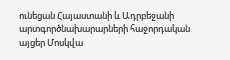ունեցան Հայաստանի և Ադրբեջանի արտգործնախարարների հաջորդական այցեր Մոսկվա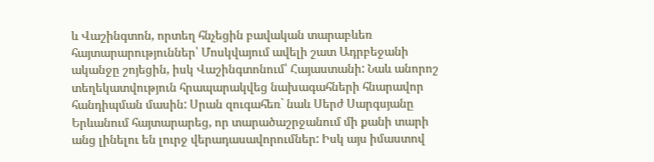և Վաշինգտոն, որտեղ հնչեցին բավական տարաբևեռ հայտարարություններ՝ Մոսկվայում ավելի շատ Ադրբեջանի ականջը շոյեցին, իսկ Վաշինգտոնում՝ Հայաստանի: Նաև անորոշ տեղեկատվություն հրապարակվեց նախագահների հնարավոր հանդիպման մասին: Սրան զուգահեռ` նաև Սերժ Սարգսյանը Երևանում հայտարարեց, որ տարածաշրջանում մի քանի տարի անց լինելու են լուրջ վերադասավորումներ: Իսկ այս իմաստով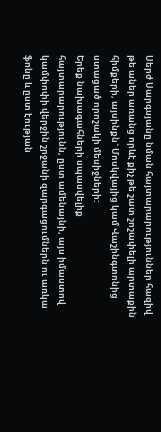Սերժ Սարգսյանը նման հայտարարություններ հազիվ թե աներ առանց որևէ քիչ թե շատ շոշափելի արտաքին հիմքերի, այսինքն` Մոսկվայից կամ Վաշինգտոնից ստացած որոշակի մեսիջների:
Երեք նախագահների սպասվելիք հայտարարությունն, ըստ ամենայնի, այս իմաստով կամփոփի վերջին շրջանի զարգացումներն ու առկա ֆոնը և ըստ էության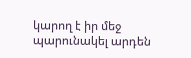կարող է իր մեջ պարունակել արդեն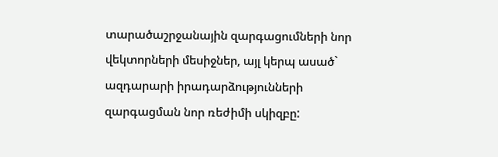տարածաշրջանային զարգացումների նոր վեկտորների մեսիջներ, այլ կերպ ասած` ազդարարի իրադարձությունների զարգացման նոր ռեժիմի սկիզբը: